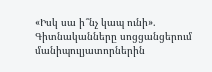«Իսկ սա ի՞նչ կապ ունի». Գիտնականները սոցցանցերում մանիպուլյատորներին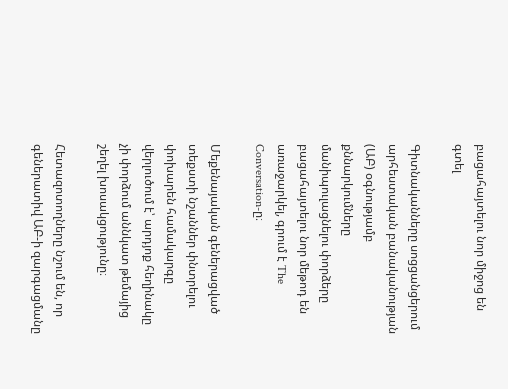բացահայտելու նոր միջոց են գտել

Գիտնականները սոցցանցերում արհեստական բանականության (ԱԲ) օգնությամբ քննարկումները մանիպուլացնելու փորձերը բացահայտելու նոր մեթոդ են առաջարկել, գրում է The Conversation-ը։

Մեքենայական գեներացված տեքստի նշաններ փնտրելու փոխարեն համակարգը վերլուծում է՝ արդյոք հեղինակը չի փորձում աննկատ թեմայից շեղել խոսակցությունը։

Հետազոտողները նշում են, որ գեներատիվ ԱԲ-ի զարգացմանը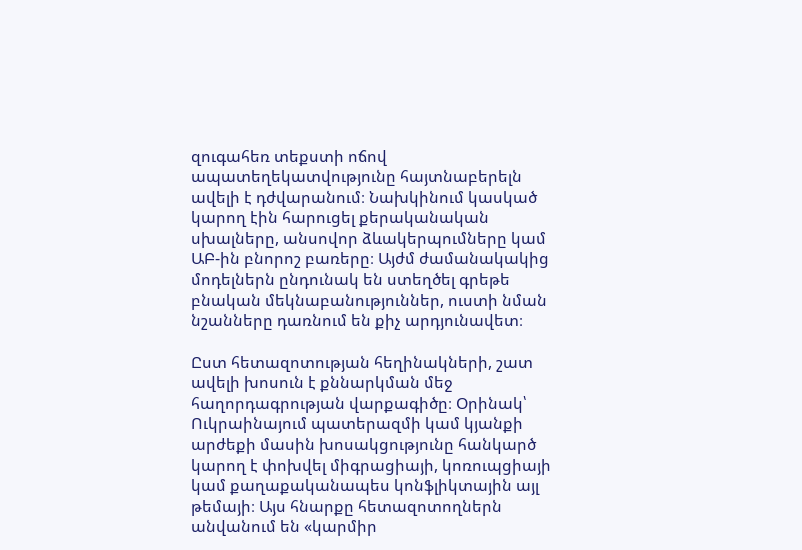զուգահեռ տեքստի ոճով ապատեղեկատվությունը հայտնաբերելն ավելի է դժվարանում։ Նախկինում կասկած կարող էին հարուցել քերականական սխալները, անսովոր ձևակերպումները կամ ԱԲ-ին բնորոշ բառերը։ Այժմ ժամանակակից մոդելներն ընդունակ են ստեղծել գրեթե բնական մեկնաբանություններ, ուստի նման նշանները դառնում են քիչ արդյունավետ։

Ըստ հետազոտության հեղինակների, շատ ավելի խոսուն է քննարկման մեջ հաղորդագրության վարքագիծը։ Օրինակ՝ Ուկրաինայում պատերազմի կամ կյանքի արժեքի մասին խոսակցությունը հանկարծ կարող է փոխվել միգրացիայի, կոռուպցիայի կամ քաղաքականապես կոնֆլիկտային այլ թեմայի։ Այս հնարքը հետազոտողներն անվանում են «կարմիր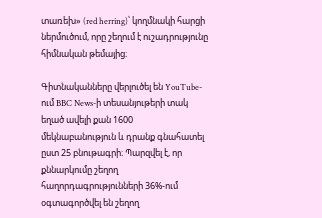տառեխ» (red herring)՝ կողմնակի հարցի ներմուծում, որը շեղում է ուշադրությունը հիմնական թեմայից։

Գիտնականները վերլուծել են YouTube-ում BBC News-ի տեսանյութերի տակ եղած ավելի քան 1600 մեկնաբանություն և դրանք գնահատել ըստ 25 բնութագրի։ Պարզվել է, որ քննարկումը շեղող հաղորդագրությունների 36%-ում օգտագործվել են շեղող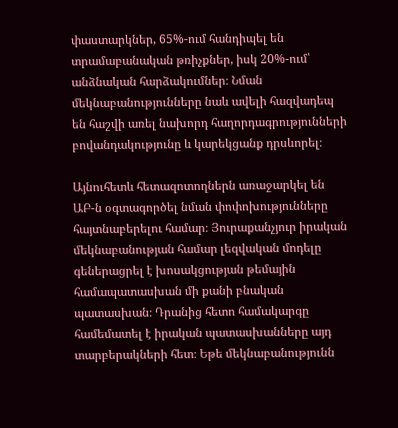փաստարկներ, 65%-ում հանդիպել են տրամաբանական թռիչքներ, իսկ 20%-ում՝ անձնական հարձակումներ։ Նման մեկնաբանությունները նաև ավելի հազվադեպ են հաշվի առել նախորդ հաղորդագրությունների բովանդակությունը և կարեկցանք դրսևորել։

Այնուհետև հետազոտողներն առաջարկել են ԱԲ-ն օգտագործել նման փոփոխությունները հայտնաբերելու համար։ Յուրաքանչյուր իրական մեկնաբանության համար լեզվական մոդելը գեներացրել է խոսակցության թեմային համապատասխան մի քանի բնական պատասխան։ Դրանից հետո համակարգը համեմատել է իրական պատասխանները այդ տարբերակների հետ։ Եթե մեկնաբանությունն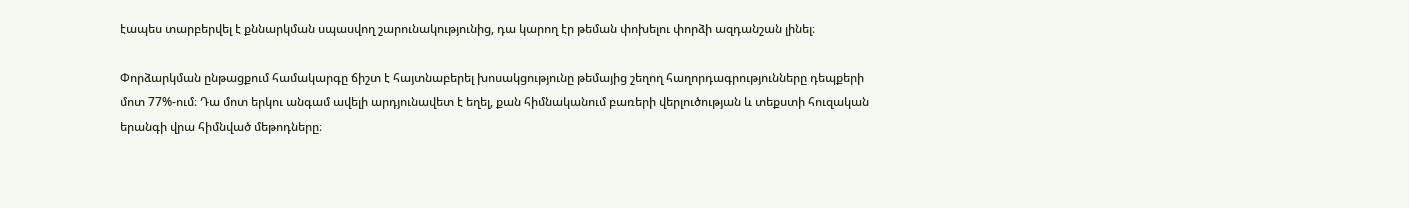էապես տարբերվել է քննարկման սպասվող շարունակությունից, դա կարող էր թեման փոխելու փորձի ազդանշան լինել։

Փորձարկման ընթացքում համակարգը ճիշտ է հայտնաբերել խոսակցությունը թեմայից շեղող հաղորդագրությունները դեպքերի մոտ 77%-ում։ Դա մոտ երկու անգամ ավելի արդյունավետ է եղել, քան հիմնականում բառերի վերլուծության և տեքստի հուզական երանգի վրա հիմնված մեթոդները։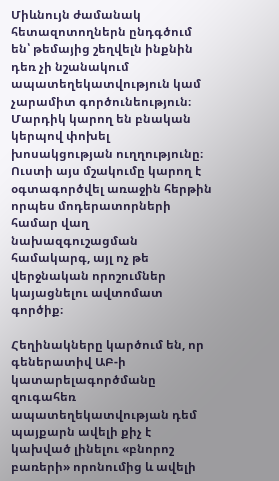Միևնույն ժամանակ հետազոտողներն ընդգծում են՝ թեմայից շեղվելն ինքնին դեռ չի նշանակում ապատեղեկատվություն կամ չարամիտ գործունեություն։ Մարդիկ կարող են բնական կերպով փոխել խոսակցության ուղղությունը։ Ուստի այս մշակումը կարող է օգտագործվել առաջին հերթին որպես մոդերատորների համար վաղ նախազգուշացման համակարգ, այլ ոչ թե վերջնական որոշումներ կայացնելու ավտոմատ գործիք։

Հեղինակները կարծում են, որ գեներատիվ ԱԲ-ի կատարելագործմանը զուգահեռ ապատեղեկատվության դեմ պայքարն ավելի քիչ է կախված լինելու «բնորոշ բառերի» որոնումից և ավելի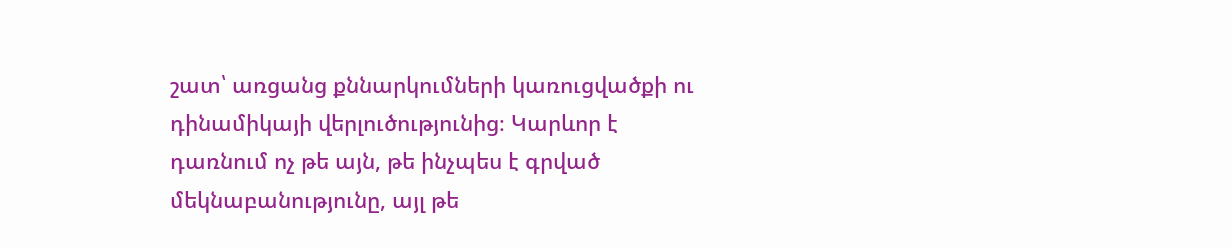շատ՝ առցանց քննարկումների կառուցվածքի ու դինամիկայի վերլուծությունից։ Կարևոր է դառնում ոչ թե այն, թե ինչպես է գրված մեկնաբանությունը, այլ թե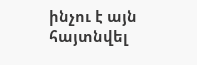ինչու է այն հայտնվել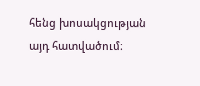հենց խոսակցության այդ հատվածում։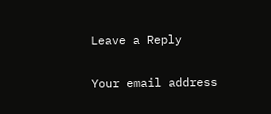Leave a Reply

Your email address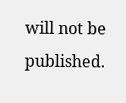will not be published.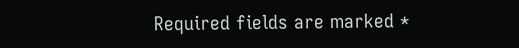Required fields are marked *